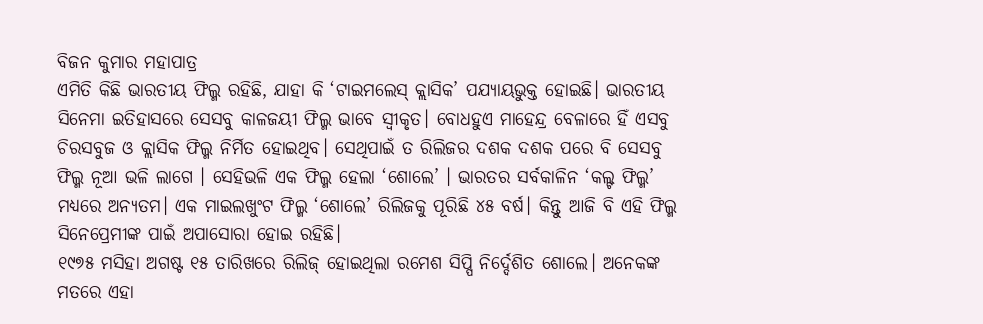ବିଜନ କୁମାର ମହାପାତ୍ର
ଏମିତି କିଛି ଭାରତୀୟ ଫିଲ୍ମ ରହିଛି, ଯାହା କି ‘ଟାଇମଲେସ୍ କ୍ଲାସିକ’ ପଯ୍ୟାୟଭୁକ୍ତ ହୋଇଛି। ଭାରତୀୟ ସିନେମା ଇତିହାସରେ ସେସବୁ କାଳଜୟୀ ଫିଲ୍ମ ଭାବେ ସ୍ୱୀକୃତ। ବୋଧହୁଏ ମାହେନ୍ଦ୍ର ବେଳାରେ ହିଁ ଏସବୁ ଚିରସବୁଜ ଓ କ୍ଲାସିକ ଫିଲ୍ମ ନିର୍ମିତ ହୋଇଥିବ। ସେଥିପାଇଁ ତ ରିଲିଜର ଦଶକ ଦଶକ ପରେ ବି ସେସବୁ ଫିଲ୍ମ ନୂଆ ଭଳି ଲାଗେ । ସେହିଭଳି ଏକ ଫିଲ୍ମ ହେଲା ‘ଶୋଲେ’ । ଭାରତର ସର୍ବକାଳିନ ‘କଲ୍ଟ ଫିଲ୍ମ’ ମଧ୍ୟରେ ଅନ୍ୟତମ। ଏକ ମାଇଲଖୁଂଟ ଫିଲ୍ମ ‘ଶୋଲେ’ ରିଲିଜକୁ ପୂରିଛି ୪୫ ବର୍ଷ। କିନ୍ତୁ ଆଜି ବି ଏହି ଫିଲ୍ମ ସିନେପ୍ରେମୀଙ୍କ ପାଇଁ ଅପାସୋରା ହୋଇ ରହିଛି।
୧୯୭୫ ମସିହା ଅଗଷ୍ଟ ୧୫ ତାରିଖରେ ରିଲିଜ୍ ହୋଇଥିଲା ରମେଶ ସିପ୍ପି ନିର୍ଦ୍ଦେଶିତ ଶୋଲେ। ଅନେକଙ୍କ ମତରେ ଏହା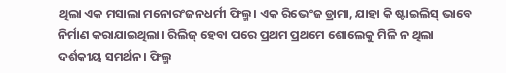ଥିଲା ଏକ ମସାଲା ମନୋରଂଜନଧର୍ମୀ ଫିଲ୍ମ। ଏକ ରିଭେଂଜ ଡ୍ରାମା, ଯାହା କି ଷ୍ଟାଇଲିସ୍ ଭାବେ ନିର୍ମାଣ କରାଯାଇଥିଲା। ରିଲିଜ୍ ହେବା ପରେ ପ୍ରଥମ ପ୍ରଥମେ ଶୋଲେକୁ ମିଳି ନ ଥିଲା ଦର୍ଶକୀୟ ସମର୍ଥନ। ଫିଲ୍ମ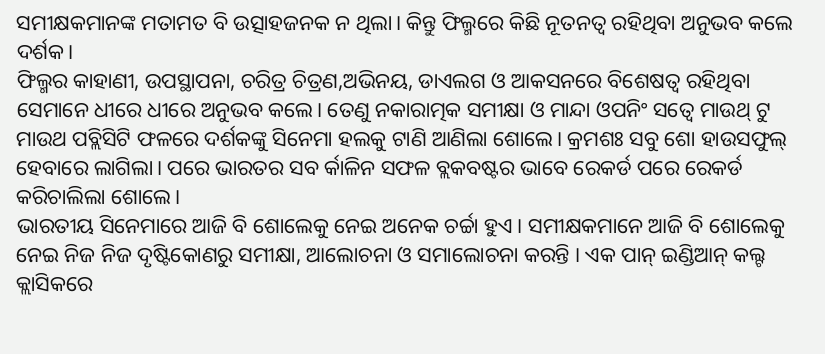ସମୀକ୍ଷକମାନଙ୍କ ମତାମତ ବି ଉତ୍ସାହଜନକ ନ ଥିଲା। କିନ୍ତୁ ଫିଲ୍ମରେ କିଛି ନୂତନତ୍ୱ ରହିଥିବା ଅନୁଭବ କଲେ ଦର୍ଶକ।
ଫିଲ୍ମର କାହାଣୀ, ଉପସ୍ଥାପନା, ଚରିତ୍ର ଚିତ୍ରଣ,ଅଭିନୟ, ଡାଏଲଗ ଓ ଆକସନରେ ବିଶେଷତ୍ୱ ରହିଥିବା ସେମାନେ ଧୀରେ ଧୀରେ ଅନୁଭବ କଲେ। ତେଣୁ ନକାରାତ୍ମକ ସମୀକ୍ଷା ଓ ମାନ୍ଦା ଓପନିଂ ସତ୍ୱେ ମାଉଥ୍ ଟୁ ମାଉଥ ପବ୍ଲିସିଟି ଫଳରେ ଦର୍ଶକଙ୍କୁ ସିନେମା ହଲକୁ ଟାଣି ଆଣିଲା ଶୋଲେ। କ୍ରମଶଃ ସବୁ ଶୋ ହାଉସଫୁଲ୍ ହେବାରେ ଲାଗିଲା। ପରେ ଭାରତର ସବ ର୍କାଳିନ ସଫଳ ବ୍ଲକବଷ୍ଟର ଭାବେ ରେକର୍ଡ ପରେ ରେକର୍ଡ କରିଚାଲିଲା ଶୋଲେ।
ଭାରତୀୟ ସିନେମାରେ ଆଜି ବି ଶୋଲେକୁ ନେଇ ଅନେକ ଚର୍ଚ୍ଚା ହୁଏ। ସମୀକ୍ଷକମାନେ ଆଜି ବି ଶୋଲେକୁ ନେଇ ନିଜ ନିଜ ଦୃଷ୍ଟିକୋଣରୁ ସମୀକ୍ଷା, ଆଲୋଚନା ଓ ସମାଲୋଚନା କରନ୍ତି । ଏକ ପାନ୍ ଇଣ୍ଡିଆନ୍ କଲ୍ଟ କ୍ଲାସିକରେ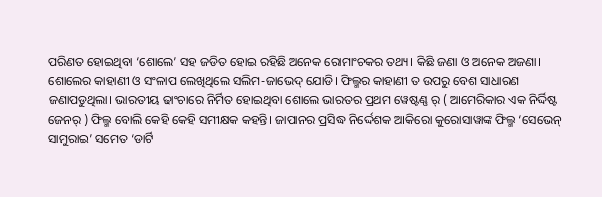ପରିଣତ ହୋଇଥିବା ‘ଶୋଲେ’ ସହ ଜଡିତ ହୋଇ ରହିଛି ଅନେକ ରୋମାଂଚକର ତଥ୍ୟ। କିଛି ଜଣା ଓ ଅନେକ ଅଜଣା।
ଶୋଲେର କାହାଣୀ ଓ ସଂଳାପ ଲେଖିଥିଲେ ସଲିମ-ଜାଭେଦ୍ ଯୋଡି। ଫିଲ୍ମର କାହାଣୀ ତ ଉପରୁ ବେଶ ସାଧାରଣ ଜଣାପଡୁଥିଲା। ଭାରତୀୟ ଢାଂଚାରେ ନିର୍ମିତ ହୋଇଥିବା ଶୋଲେ ଭାରତର ପ୍ରଥମ ୱେଷ୍ଟଣ୍ଣ ର୍ ( ଆମେରିକାର ଏକ ନିର୍ଦ୍ଦିଷ୍ଟ ଜେନର୍ ) ଫିଲ୍ମ ବୋଲି କେହି କେହି ସମୀକ୍ଷକ କହନ୍ତି। ଜାପାନର ପ୍ରସିଦ୍ଧ ନିର୍ଦ୍ଦେଶକ ଆକିରୋ କୁରୋସାୱାଙ୍କ ଫିଲ୍ମ ‘ସେଭେନ୍ ସାମୁରାଇ’ ସମେତ ‘ଡାର୍ଟି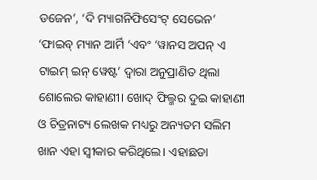ଡଜେନ’, ‘ଦି ମ୍ୟାଗନିଫିସେଂଟ୍ ସେଭେନ’ ‘ଫାଇବ୍ ମ୍ୟାନ ଆର୍ମି ‘ଏବଂ ‘ୱାନସ ଅପନ୍ ଏ ଟାଇମ୍ ଇନ୍ ୱେଷ୍ଟ’ ଦ୍ୱାରା ଅନୁପ୍ରାଣିତ ଥିଲା ଶୋଲେର କାହାଣୀ। ଖୋଦ୍ ଫିଲ୍ମର ଦୁଇ କାହାଣୀ ଓ ଚିତ୍ରନାଟ୍ୟ ଲେଖକ ମଧ୍ୟରୁ ଅନ୍ୟତମ ସଲିମ ଖାନ ଏହା ସ୍ୱୀକାର କରିଥିଲେ। ଏହାଛଡା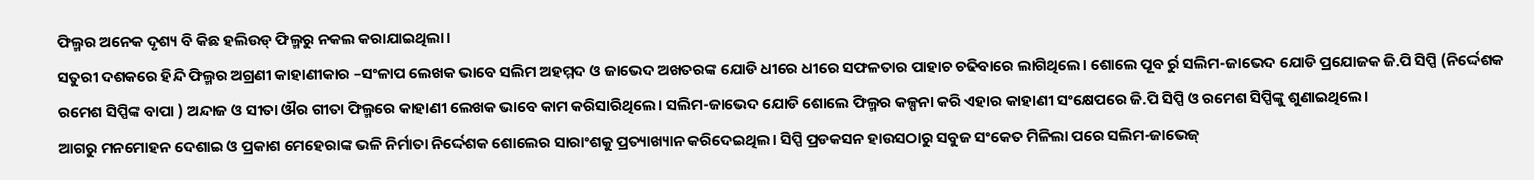ଫିଲ୍ମର ଅନେକ ଦୃଶ୍ୟ ବି କିଛ ହଲିଉଡ୍ ଫିଲ୍ମରୁ ନକଲ କରାଯାଇଥିଲା।
ସତୁରୀ ଦଶକରେ ହିନ୍ଦି ଫିଲ୍ମର ଅଗ୍ରଣୀ କାହାଣୀକାର –ସଂଳାପ ଲେଖକ ଭାବେ ସଲିମ ଅହମ୍ମଦ ଓ ଜାଭେଦ ଅଖତରଙ୍କ ଯୋଡି ଧୀରେ ଧୀରେ ସଫଳତାର ପାହାଚ ଚଢିବାରେ ଲାଗିଥିଲେ। ଶୋଲେ ପୂବ ର୍ରୁ ସଲିମ-ଜାଭେଦ ଯୋଡି ପ୍ରଯୋଜକ ଜି.ପି ସିପ୍ପି (ନିର୍ଦ୍ଦେଶକ ରମେଶ ସିପ୍ପିଙ୍କ ବାପା ) ଅନ୍ଦାଜ ଓ ସୀତା ଔର ଗୀତା ଫିଲ୍ମରେ କାହାଣୀ ଲେଖକ ଭାବେ କାମ କରିସାରିଥିଲେ। ସଲିମ-ଜାଭେଦ ଯୋଡି ଶୋଲେ ଫିଲ୍ମର କଳ୍ପନା କରି ଏହାର କାହାଣୀ ସଂକ୍ଷେପରେ ଜି.ପି ସିପ୍ପି ଓ ରମେଶ ସିପ୍ପିଙ୍କୁ ଶୁଣାଇଥିଲେ।
ଆଗରୁ ମନମୋହନ ଦେଶାଇ ଓ ପ୍ରକାଶ ମେହେରାଙ୍କ ଭଳି ନିର୍ମାତା ନିର୍ଦ୍ଦେଶକ ଶୋଲେର ସାରାଂଶକୁ ପ୍ରତ୍ୟାଖ୍ୟାନ କରିଦେଇଥିଲ। ସିପ୍ପି ପ୍ରଡକସନ ହାଉସଠାରୁ ସବୁଜ ସଂକେତ ମିଳିଲା ପରେ ସଲିମ-ଜାଭେଜ୍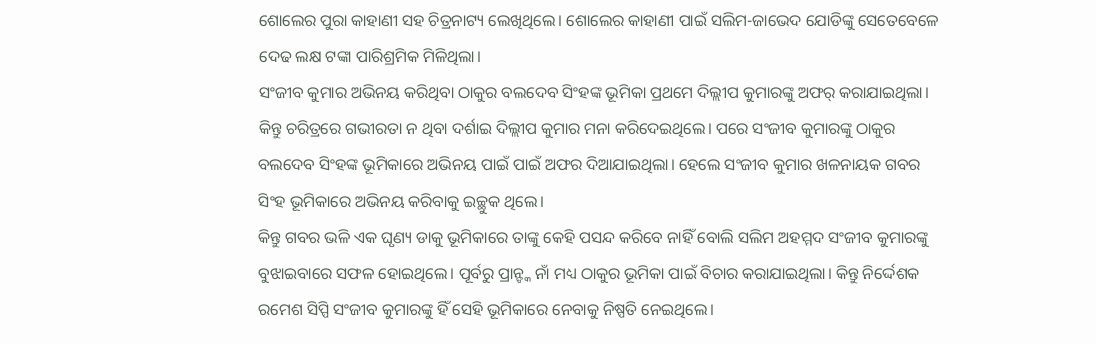ଶୋଲେର ପୁରା କାହାଣୀ ସହ ଚିତ୍ରନାଟ୍ୟ ଲେଖିଥିଲେ। ଶୋଲେର କାହାଣୀ ପାଇଁ ସଲିମ-ଜାଭେଦ ଯୋଡିଙ୍କୁ ସେତେବେଳେ ଦେଢ ଲକ୍ଷ ଟଙ୍କା ପାରିଶ୍ରମିକ ମିଳିଥିଲା।
ସଂଜୀବ କୁମାର ଅଭିନୟ କରିଥିବା ଠାକୁର ବଲଦେବ ସିଂହଙ୍କ ଭୂମିକା ପ୍ରଥମେ ଦିଲ୍ଲୀପ କୁମାରଙ୍କୁ ଅଫର୍ କରାଯାଇଥିଲା। କିନ୍ତୁ ଚରିତ୍ରରେ ଗଭୀରତା ନ ଥିବା ଦର୍ଶାଇ ଦିଲ୍ଲୀପ କୁମାର ମନା କରିଦେଇଥିଲେ। ପରେ ସଂଜୀବ କୁମାରଙ୍କୁ ଠାକୁର ବଲଦେବ ସିଂହଙ୍କ ଭୂମିକାରେ ଅଭିନୟ ପାଇଁ ପାଇଁ ଅଫର ଦିଆଯାଇଥିଲା। ହେଲେ ସଂଜୀବ କୁମାର ଖଳନାୟକ ଗବର ସିଂହ ଭୂମିକାରେ ଅଭିନୟ କରିବାକୁ ଇଚ୍ଛୁକ ଥିଲେ।
କିନ୍ତୁ ଗବର ଭଳି ଏକ ଘୃଣ୍ୟ ଡାକୁ ଭୂମିକାରେ ତାଙ୍କୁ କେହି ପସନ୍ଦ କରିବେ ନାହିଁ ବୋଲି ସଲିମ ଅହମ୍ମଦ ସଂଜୀବ କୁମାରଙ୍କୁ ବୁଝାଇବାରେ ସଫଳ ହୋଇଥିଲେ। ପୂର୍ବରୁ ପ୍ରାନ୍ଙ୍କ ନାଁ ମଧ୍ୟ ଠାକୁର ଭୂମିକା ପାଇଁ ବିଚାର କରାଯାଇଥିଲା। କିନ୍ତୁ ନିର୍ଦ୍ଦେଶକ ରମେଶ ସିପ୍ପି ସଂଜୀବ କୁମାରଙ୍କୁ ହିଁ ସେହି ଭୂମିକାରେ ନେବାକୁ ନିଷ୍ପତି ନେଇଥିଲେ।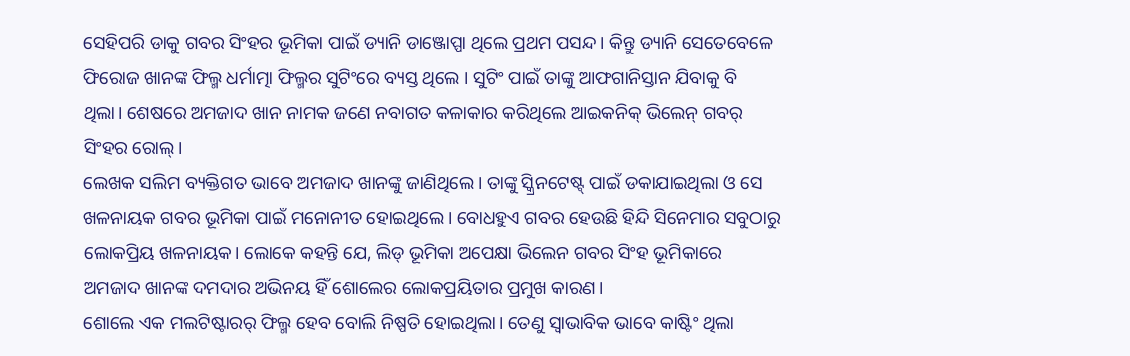ସେହିପରି ଡାକୁ ଗବର ସିଂହର ଭୂମିକା ପାଇଁ ଡ୍ୟାନି ଡାଞ୍ଜୋପ୍ପା ଥିଲେ ପ୍ରଥମ ପସନ୍ଦ। କିନ୍ତୁ ଡ୍ୟାନି ସେତେବେଳେ ଫିରୋଜ ଖାନଙ୍କ ଫିଲ୍ମ ଧର୍ମାତ୍ମା ଫିଲ୍ମର ସୁଟିଂରେ ବ୍ୟସ୍ତ ଥିଲେ । ସୁଟିଂ ପାଇଁ ତାଙ୍କୁ ଆଫଗାନିସ୍ତାନ ଯିବାକୁ ବି ଥିଲା। ଶେଷରେ ଅମଜାଦ ଖାନ ନାମକ ଜଣେ ନବାଗତ କଳାକାର କରିଥିଲେ ଆଇକନିକ୍ ଭିଲେନ୍ ଗବର୍ ସିଂହର ରୋଲ୍।
ଲେଖକ ସଲିମ ବ୍ୟକ୍ତିଗତ ଭାବେ ଅମଜାଦ ଖାନଙ୍କୁ ଜାଣିଥିଲେ। ତାଙ୍କୁ ସ୍କ୍ରିନଟେଷ୍ଟ୍ ପାଇଁ ଡକାଯାଇଥିଲା ଓ ସେ ଖଳନାୟକ ଗବର ଭୂମିକା ପାଇଁ ମନୋନୀତ ହୋଇଥିଲେ। ବୋଧହୁଏ ଗବର ହେଉଛି ହିନ୍ଦି ସିନେମାର ସବୁଠାରୁ ଲୋକପ୍ରିୟ ଖଳନାୟକ। ଲୋକେ କହନ୍ତି ଯେ, ଲିଡ୍ ଭୂମିକା ଅପେକ୍ଷା ଭିଲେନ ଗବର ସିଂହ ଭୂମିକାରେ ଅମଜାଦ ଖାନଙ୍କ ଦମଦାର ଅଭିନୟ ହିଁ ଶୋଲେର ଲୋକପ୍ରୟିତାର ପ୍ରମୁଖ କାରଣ।
ଶୋଲେ ଏକ ମଲଟିଷ୍ଟାରର୍ ଫିଲ୍ମ ହେବ ବୋଲି ନିଷ୍ପତି ହୋଇଥିଲା। ତେଣୁ ସ୍ୱାଭାବିକ ଭାବେ କାଷ୍ଟିଂ ଥିଲା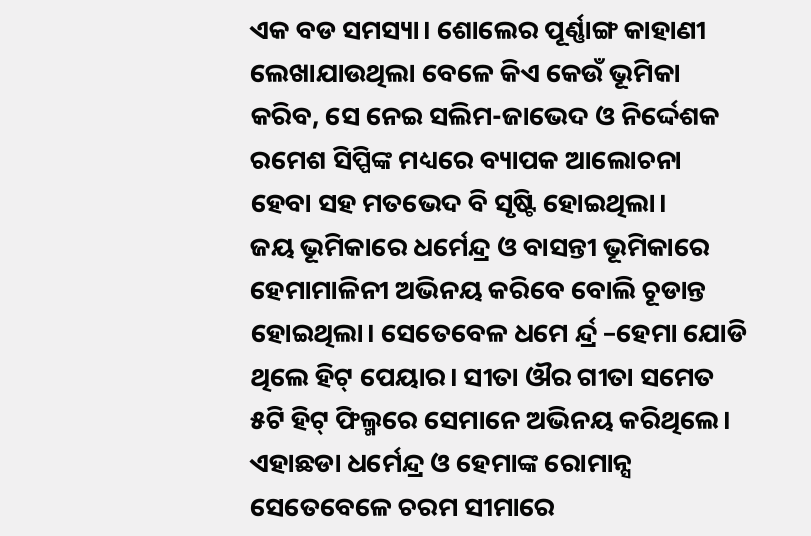ଏକ ବଡ ସମସ୍ୟା। ଶୋଲେର ପୂର୍ଣ୍ଣାଙ୍ଗ କାହାଣୀ ଲେଖାଯାଉଥିଲା ବେଳେ କିଏ କେଉଁ ଭୂମିକା କରିବ, ସେ ନେଇ ସଲିମ-ଜାଭେଦ ଓ ନିର୍ଦ୍ଦେଶକ ରମେଶ ସିପ୍ପିଙ୍କ ମଧ୍ୟରେ ବ୍ୟାପକ ଆଲୋଚନା ହେବା ସହ ମତଭେଦ ବି ସୃଷ୍ଟି ହୋଇଥିଲା।
ଜୟ ଭୂମିକାରେ ଧର୍ମେନ୍ଦ୍ର ଓ ବାସନ୍ତୀ ଭୂମିକାରେ ହେମାମାଳିନୀ ଅଭିନୟ କରିବେ ବୋଲି ଚୂଡାନ୍ତ ହୋଇଥିଲା। ସେତେବେଳ ଧମେ ର୍ନ୍ଦ୍ର –ହେମା ଯୋଡି ଥିଲେ ହିଟ୍ ପେୟାର। ସୀତା ଔର ଗୀତା ସମେତ ୫ଟି ହିଟ୍ ଫିଲ୍ମରେ ସେମାନେ ଅଭିନୟ କରିଥିଲେ। ଏହାଛଡା ଧର୍ମେନ୍ଦ୍ର ଓ ହେମାଙ୍କ ରୋମାନ୍ସ ସେତେବେଳେ ଚରମ ସୀମାରେ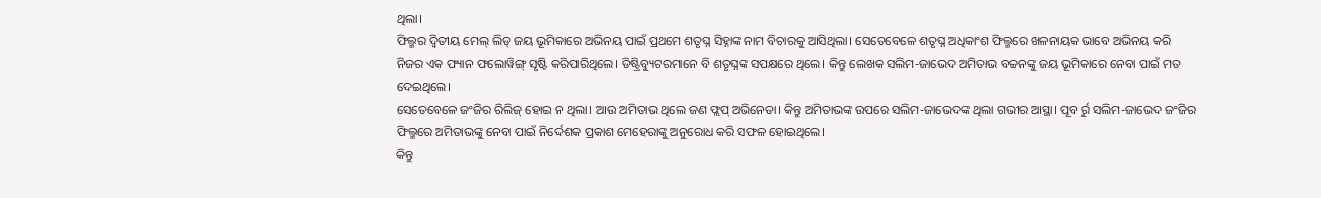ଥିଲା।
ଫିଲ୍ମର ଦ୍ୱିତୀୟ ମେଲ୍ ଲିଡ୍ ଜୟ ଭୂମିକାରେ ଅଭିନୟ ପାଇଁ ପ୍ରଥମେ ଶତୃଘ୍ନ ସିହ୍ନାଙ୍କ ନାମ ବିଚାରକୁ ଆସିଥିଲା। ସେତେବେଳେ ଶତୃଘ୍ନ ଅଧିକାଂଶ ଫିଲ୍ମରେ ଖଳନାୟକ ଭାବେ ଅଭିନୟ କରି ନିଜର ଏକ ଫ୍ୟାନ ଫଲୋୱିଙ୍ଗ୍ ସୃଷ୍ଟି କରିପାରିଥିଲେ। ଡିଷ୍ଟ୍ରିବ୍ୟୁଟରମାନେ ବି ଶତୃଘ୍ନଙ୍କ ସପକ୍ଷରେ ଥିଲେ। କିନ୍ତୁ ଲେଖକ ସଲିମ-ଜାଭେଦ ଅମିତାଭ ବଚ୍ଚନଙ୍କୁ ଜୟ ଭୂମିକାରେ ନେବା ପାଇଁ ମତ ଦେଇଥିଲେ।
ସେତେବେଳେ ଜଂଜିର ରିଲିଜ୍ ହୋଇ ନ ଥିଲା। ଆଉ ଅମିତାଭ ଥିଲେ ଜଣ ଫ୍ଲପ୍ ଅଭିନେତା। କିନ୍ତୁ ଅମିତାଭଙ୍କ ଉପରେ ସଲିମ-ଜାଭେଦଙ୍କ ଥିଲା ଗଭୀର ଆସ୍ଥା। ପୂବ ର୍ରୁ ସଲିମ-ଜାଭେଦ ଜଂଜିର ଫିଲ୍ମରେ ଅମିତାଭଙ୍କୁ ନେବା ପାଇଁ ନିର୍ଦ୍ଦେଶକ ପ୍ରକାଶ ମେହେରାଙ୍କୁ ଅନୁରୋଧ କରି ସଫଳ ହୋଇଥିଲେ।
କିନ୍ତୁ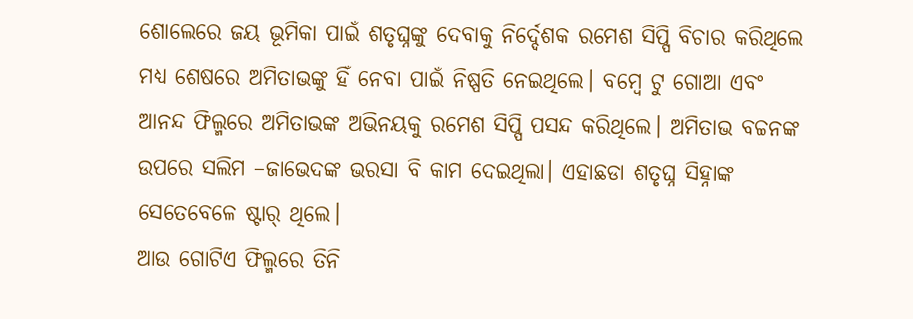ଶୋଲେରେ ଜୟ ଭୂମିକା ପାଇଁ ଶତୃଘ୍ନଙ୍କୁ ଦେବାକୁ ନିର୍ଦ୍ଦେଶକ ରମେଶ ସିପ୍ପି ବିଚାର କରିଥିଲେ ମଧ୍ୟ ଶେଷରେ ଅମିତାଭଙ୍କୁ ହିଁ ନେବା ପାଇଁ ନିଷ୍ପତି ନେଇଥିଲେ। ବମ୍ବେ ଟୁ ଗୋଆ ଏବଂ ଆନନ୍ଦ ଫିଲ୍ମରେ ଅମିତାଭଙ୍କ ଅଭିନୟକୁ ରମେଶ ସିପ୍ପି ପସନ୍ଦ କରିଥିଲେ। ଅମିତାଭ ବଚ୍ଚନଙ୍କ ଉପରେ ସଲିମ –ଜାଭେଦଙ୍କ ଭରସା ବି କାମ ଦେଇଥିଲା। ଏହାଛଡା ଶତୃଘ୍ନ ସିହ୍ନାଙ୍କ ସେତେବେଳେ ଷ୍ଟାର୍ ଥିଲେ।
ଆଉ ଗୋଟିଏ ଫିଲ୍ମରେ ତିନି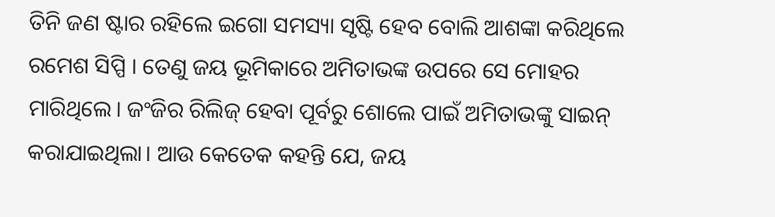ତିନି ଜଣ ଷ୍ଟାର ରହିଲେ ଇଗୋ ସମସ୍ୟା ସୃଷ୍ଟି ହେବ ବୋଲି ଆଶଙ୍କା କରିଥିଲେ ରମେଶ ସିପ୍ପି । ତେଣୁ ଜୟ ଭୂମିକାରେ ଅମିତାଭଙ୍କ ଉପରେ ସେ ମୋହର ମାରିଥିଲେ। ଜଂଜିର ରିଲିଜ୍ ହେବା ପୂର୍ବରୁ ଶୋଲେ ପାଇଁ ଅମିତାଭଙ୍କୁ ସାଇନ୍ କରାଯାଇଥିଲା। ଆଉ କେତେକ କହନ୍ତି ଯେ, ଜୟ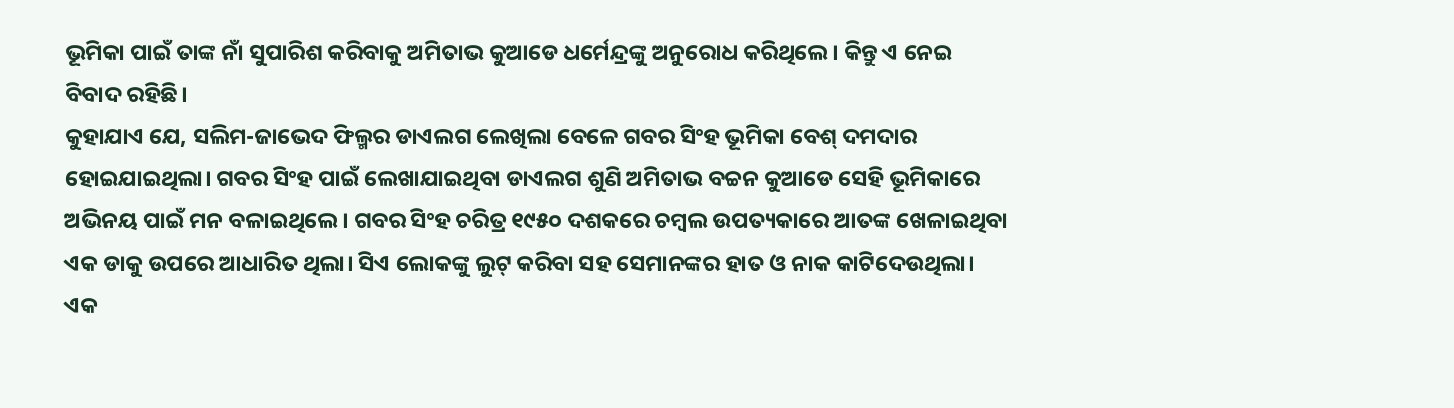ଭୂମିକା ପାଇଁ ତାଙ୍କ ନାଁ ସୁପାରିଶ କରିବାକୁ ଅମିତାଭ କୁଆଡେ ଧର୍ମେନ୍ଦ୍ରଙ୍କୁ ଅନୁରୋଧ କରିଥିଲେ। କିନ୍ତୁ ଏ ନେଇ ବିବାଦ ରହିଛି।
କୁହାଯାଏ ଯେ, ସଲିମ-ଜାଭେଦ ଫିଲ୍ମର ଡାଏଲଗ ଲେଖିଲା ବେଳେ ଗବର ସିଂହ ଭୂମିକା ବେଶ୍ ଦମଦାର ହୋଇଯାଇଥିଲା। ଗବର ସିଂହ ପାଇଁ ଲେଖାଯାଇଥିବା ଡାଏଲଗ ଶୁଣି ଅମିତାଭ ବଚ୍ଚନ କୁଆଡେ ସେହି ଭୂମିକାରେ ଅଭିନୟ ପାଇଁ ମନ ବଳାଇଥିଲେ। ଗବର ସିଂହ ଚରିତ୍ର ୧୯୫୦ ଦଶକରେ ଚମ୍ବଲ ଉପତ୍ୟକାରେ ଆତଙ୍କ ଖେଳାଇଥିବା ଏକ ଡାକୁ ଉପରେ ଆଧାରିତ ଥିଲା। ସିଏ ଲୋକଙ୍କୁ ଲୁଟ୍ କରିବା ସହ ସେମାନଙ୍କର ହାତ ଓ ନାକ କାଟିଦେଉଥିଲା।
ଏକ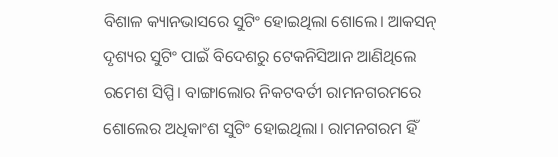ବିଶାଳ କ୍ୟାନଭାସରେ ସୁଟିଂ ହୋଇଥିଲା ଶୋଲେ। ଆକସନ୍ ଦୃଶ୍ୟର ସୁଟିଂ ପାଇଁ ବିଦେଶରୁ ଟେକନିସିଆନ ଆଣିଥିଲେ ରମେଶ ସିପ୍ପି। ବାଙ୍ଗାଲୋର ନିକଟବର୍ତୀ ରାମନଗରମରେ ଶୋଲେର ଅଧିକାଂଶ ସୁଟିଂ ହୋଇଥିଲା। ରାମନଗରମ ହିଁ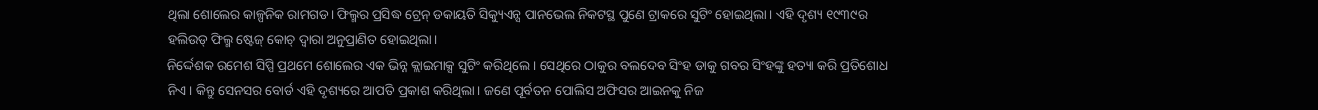ଥିଲା ଶୋଲେର କାଳ୍ପନିକ ରାମଗଡ। ଫିଲ୍ମର ପ୍ରସିଦ୍ଧ ଟ୍ରେନ୍ ଡକାୟତି ସିକ୍ୟୁଏନ୍ସ ପାନଭେଲ ନିକଟସ୍ଥ ପୁଣେ ଟ୍ରାକରେ ସୁଟିଂ ହୋଇଥିଲା। ଏହି ଦୃଶ୍ୟ ୧୯୩୯ର ହଲିଉଡ୍ ଫିଲ୍ମ ଷ୍ଟେଜ୍ କୋଚ୍ ଦ୍ୱାରା ଅନୁପ୍ରାଣିତ ହୋଇଥିଲା।
ନିର୍ଦ୍ଦେଶକ ରମେଶ ସିପ୍ପି ପ୍ରଥମେ ଶୋଲେର ଏକ ଭିନ୍ନ କ୍ଲାଇମାକ୍ସ ସୁଟିଂ କରିଥିଲେ । ସେଥିରେ ଠାକୁର ବଲଦେବ ସିଂହ ଡାକୁ ଗବର ସିଂହଙ୍କୁ ହତ୍ୟା କରି ପ୍ରତିଶୋଧ ନିଏ। କିନ୍ତୁ ସେନସର ବୋର୍ଡ ଏହି ଦୃଶ୍ୟରେ ଆପତି ପ୍ରକାଶ କରିଥିଲା। ଜଣେ ପୂର୍ବତନ ପୋଲିସ ଅଫିସର ଆଇନକୁ ନିଜ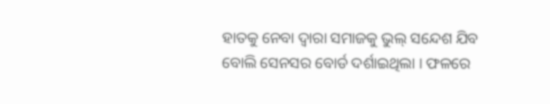ହାତକୁ ନେବା ଦ୍ୱାରା ସମାଜକୁ ଭୁଲ୍ ସନ୍ଦେଶ ଯିବ ବୋଲି ସେନସର ବୋର୍ଡ ଦର୍ଶାଇଥିଲା । ଫଳରେ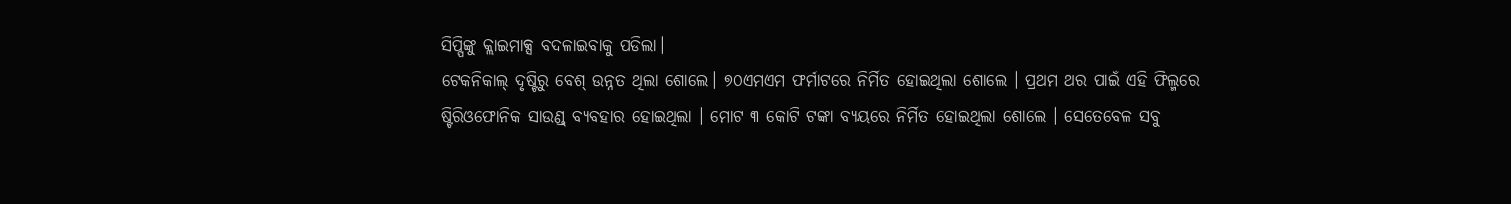ସିପ୍ପିଙ୍କୁ କ୍ଲାଇମାକ୍ସ ବଦଳାଇବାକୁ ପଡିଲା।
ଟେକନିକାଲ୍ ଦୃଷ୍ଟିରୁ ବେଶ୍ ଉନ୍ନତ ଥିଲା ଶୋଲେ। ୭୦ଏମଏମ ଫର୍ମାଟରେ ନିର୍ମିତ ହୋଇଥିଲା ଶୋଲେ । ପ୍ରଥମ ଥର ପାଇଁ ଏହି ଫିଲ୍ମରେ ଷ୍ଟିରିଓଫୋନିକ ସାଉଣ୍ଡ୍ ବ୍ୟବହାର ହୋଇଥିଲା । ମୋଟ ୩ କୋଟି ଟଙ୍କା ବ୍ୟୟରେ ନିର୍ମିତ ହୋଇଥିଲା ଶୋଲେ । ସେତେବେଳ ସବୁ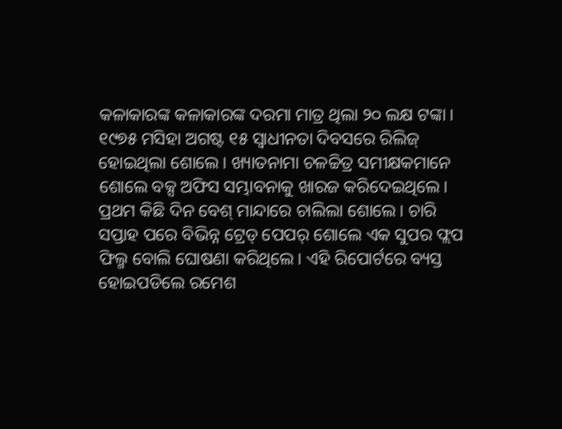କଳାକାରଙ୍କ କଳାକାରଙ୍କ ଦରମା ମାତ୍ର ଥିଲା ୨୦ ଲକ୍ଷ ଟଙ୍କା।
୧୯୭୫ ମସିହା ଅଗଷ୍ଟ ୧୫ ସ୍ୱାଧୀନତା ଦିବସରେ ରିଲିଜ୍ ହୋଇଥିଲା ଶୋଲେ। ଖ୍ୟାତନାମା ଚଳଚ୍ଚିତ୍ର ସମୀକ୍ଷକମାନେ ଶୋଲେ ବକ୍ସ ଅଫିସ ସମ୍ଭାବନାକୁ ଖାରଜ କରିଦେଇଥିଲେ। ପ୍ରଥମ କିଛି ଦିନ ବେଶ୍ ମାନ୍ଦାରେ ଚାଲିଲା ଶୋଲେ। ଚାରି ସପ୍ତାହ ପରେ ବିଭିନ୍ନ ଟ୍ରେଡ୍ ପେପର୍ ଶୋଲେ ଏକ ସୁପର ଫ୍ଲପ ଫିଲ୍ମ ବୋଲି ଘୋଷଣା କରିଥିଲେ। ଏହି ରିପୋର୍ଟରେ ବ୍ୟସ୍ତ ହୋଇପଡିଲେ ରମେଶ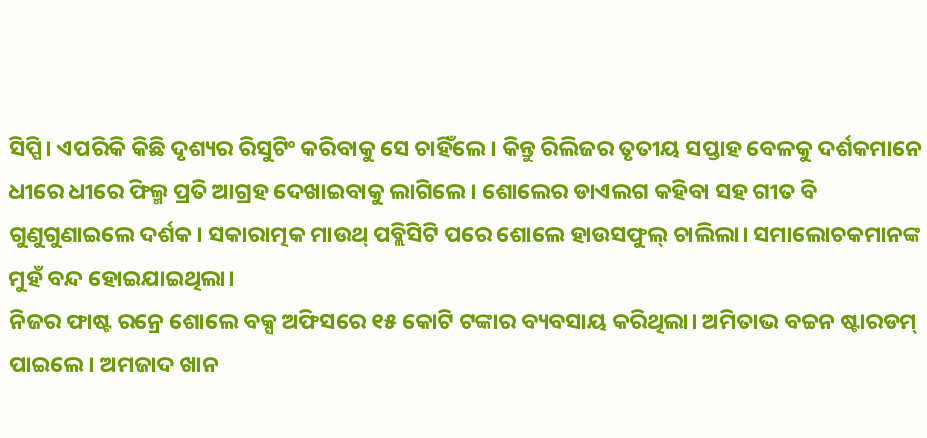ସିପ୍ପି। ଏପରିକି କିଛି ଦୃଶ୍ୟର ରିସୁଟିଂ କରିବାକୁ ସେ ଚାହିଁଲେ। କିନ୍ତୁ ରିଲିଜର ତୃତୀୟ ସପ୍ତାହ ବେଳକୁ ଦର୍ଶକମାନେ ଧୀରେ ଧୀରେ ଫିଲ୍ମ ପ୍ରତି ଆଗ୍ରହ ଦେଖାଇବାକୁ ଲାଗିଲେ। ଶୋଲେର ଡାଏଲଗ କହିବା ସହ ଗୀତ ବି ଗୁଣୁଗୁଣାଇଲେ ଦର୍ଶକ। ସକାରାତ୍ମକ ମାଉଥ୍ ପବ୍ଲିସିଟି ପରେ ଶୋଲେ ହାଉସଫୁଲ୍ ଚାଲିଲା। ସମାଲୋଚକମାନଙ୍କ ମୁହଁ ବନ୍ଦ ହୋଇଯାଇଥିଲା।
ନିଜର ଫାଷ୍ଟ ରନ୍ରେ ଶୋଲେ ବକ୍ସ ଅଫିସରେ ୧୫ କୋଟି ଟଙ୍କାର ବ୍ୟବସାୟ କରିଥିଲା। ଅମିତାଭ ବଚ୍ଚନ ଷ୍ଟାରଡମ୍ ପାଇଲେ। ଅମଜାଦ ଖାନ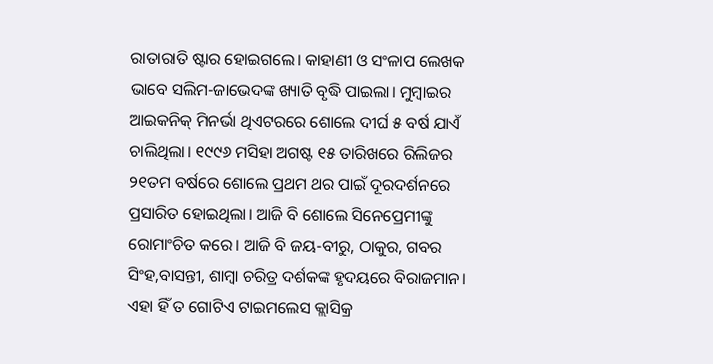ରାତାରାତି ଷ୍ଟାର ହୋଇଗଲେ। କାହାଣୀ ଓ ସଂଳାପ ଲେଖକ ଭାବେ ସଲିମ-ଜାଭେଦଙ୍କ ଖ୍ୟାତି ବୃଦ୍ଧି ପାଇଲା। ମୁମ୍ବାଇର ଆଇକନିକ୍ ମିନର୍ଭା ଥିଏଟରରେ ଶୋଲେ ଦୀର୍ଘ ୫ ବର୍ଷ ଯାଏଁ ଚାଲିଥିଲା। ୧୯୯୬ ମସିହା ଅଗଷ୍ଟ ୧୫ ତାରିଖରେ ରିଲିଜର ୨୧ତମ ବର୍ଷରେ ଶୋଲେ ପ୍ରଥମ ଥର ପାଇଁ ଦୂରଦର୍ଶନରେ ପ୍ରସାରିତ ହୋଇଥିଲା। ଆଜି ବି ଶୋଲେ ସିନେପ୍ରେମୀଙ୍କୁ ରୋମାଂଚିତ କରେ। ଆଜି ବି ଜୟ-ବୀରୁ, ଠାକୁର, ଗବର ସିଂହ,ବାସନ୍ତୀ, ଶାମ୍ବା ଚରିତ୍ର ଦର୍ଶକଙ୍କ ହୃଦୟରେ ବିରାଜମାନ। ଏହା ହିଁ ତ ଗୋଟିଏ ଟାଇମଲେସ କ୍ଲାସିକ୍ର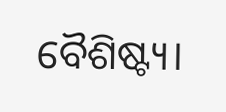ବୈଶିଷ୍ଟ୍ୟ।